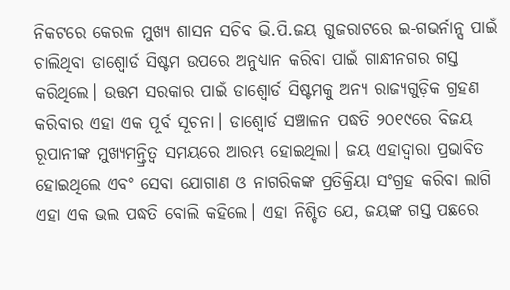ନିକଟରେ କେରଳ ମୁଖ୍ୟ ଶାସନ ସଚିବ ଭି.ପି.ଜୟ ଗୁଜରାଟରେ ଇ-ଗଭର୍ନାନ୍ସ ପାଇଁ ଚାଲିଥିବା ଡାଶ୍ବୋର୍ଡ ସିଷ୍ଟମ ଉପରେ ଅନୁଧ୍ୟାନ କରିବା ପାଇଁ ଗାନ୍ଧୀନଗର ଗସ୍ତ କରିଥିଲେ। ଉତ୍ତମ ସରକାର ପାଇଁ ଡାଶ୍ବୋର୍ଡ ସିଷ୍ଟମକୁ ଅନ୍ୟ ରାଜ୍ୟଗୁଡ଼ିକ ଗ୍ରହଣ କରିବାର ଏହା ଏକ ପୂର୍ବ ସୂଚନା। ଡାଶ୍ବୋର୍ଡ ସଞ୍ଚାଳନ ପଦ୍ଧତି ୨୦୧୯ରେ ବିଜୟ ରୂପାନୀଙ୍କ ମୁଖ୍ୟମନ୍ତ୍ରିତ୍ୱ ସମୟରେ ଆରମ୍ଭ ହୋଇଥିଲା। ଜୟ ଏହାଦ୍ୱାରା ପ୍ରଭାବିତ ହୋଇଥିଲେ ଏବଂ ସେବା ଯୋଗାଣ ଓ ନାଗରିକଙ୍କ ପ୍ରତିକ୍ରିୟା ସଂଗ୍ରହ କରିବା ଲାଗି ଏହା ଏକ ଭଲ ପଦ୍ଧତି ବୋଲି କହିଲେ। ଏହା ନିଶ୍ଚିତ ଯେ, ଜୟଙ୍କ ଗସ୍ତ ପଛରେ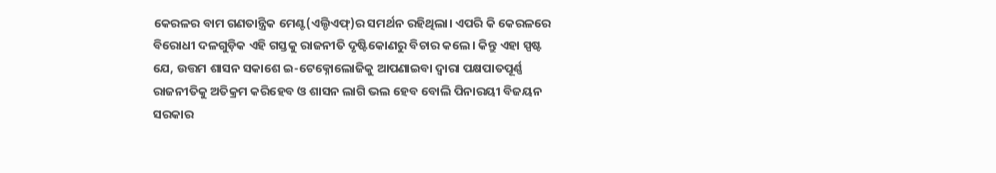କେରଳର ବାମ ଗଣତାନ୍ତ୍ରିକ ମେଣ୍ଟ(ଏଲ୍ଡିଏଫ୍)ର ସମର୍ଥନ ରହିଥିଲା। ଏପରି କି କେରଳରେ ବିରୋଧୀ ଦଳଗୁଡ଼ିକ ଏହି ଗସ୍ତକୁ ରାଜନୀତି ଦୃଷ୍ଟିକୋଣରୁ ବିଚାର କଲେ। କିନ୍ତୁ ଏହା ସ୍ପଷ୍ଟ ଯେ, ଉତ୍ତମ ଶାସନ ସକାଶେ ଇ-ଟେକ୍ନୋଲୋଜିକୁ ଆପଣାଇବା ଦ୍ୱାରା ପକ୍ଷପାତପୂର୍ଣ୍ଣ ରାଜନୀତିକୁ ଅତିକ୍ରମ କରିହେବ ଓ ଶାସନ ଲାଗି ଭଲ ହେବ ବୋଲି ପିନାରୟୀ ବିଜୟନ ସରକାର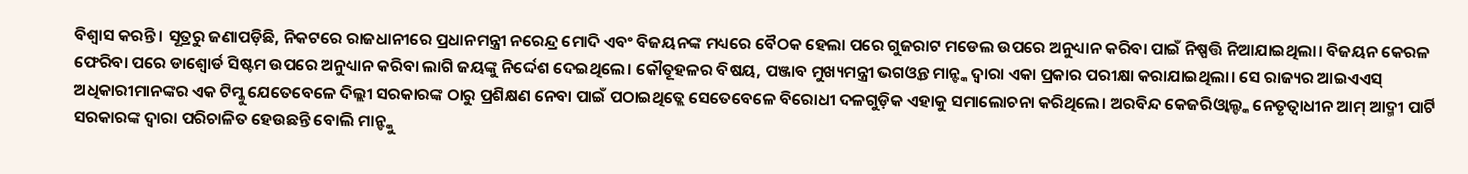ବିଶ୍ୱାସ କରନ୍ତି । ସୂତ୍ରରୁ ଜଣାପଡ଼ିଛି, ନିକଟରେ ରାଜଧାନୀରେ ପ୍ରଧାନମନ୍ତ୍ରୀ ନରେନ୍ଦ୍ର ମୋଦି ଏବଂ ବିଜୟନଙ୍କ ମଧ୍ୟରେ ବୈଠକ ହେଲା ପରେ ଗୁଜରାଟ ମଡେଲ ଉପରେ ଅନୁଧ୍ୟାନ କରିବା ପାଇଁ ନିଷ୍ପତ୍ତି ନିଆଯାଇଥିଲା। ବିଜୟନ କେରଳ ଫେରିବା ପରେ ଡାଶ୍ବୋର୍ଡ ସିଷ୍ଟମ ଉପରେ ଅନୁଧ୍ୟାନ କରିବା ଲାଗି ଜୟଙ୍କୁ ନିର୍ଦ୍ଦେଶ ଦେଇଥିଲେ। କୌତୂହଳର ବିଷୟ, ପଞ୍ଜାବ ମୁଖ୍ୟମନ୍ତ୍ରୀ ଭଗଓ୍ବନ୍ତ ମାନ୍ଙ୍କ ଦ୍ୱାରା ଏକା ପ୍ରକାର ପରୀକ୍ଷା କରାଯାଇଥିଲା। ସେ ରାଜ୍ୟର ଆଇଏଏସ୍ ଅଧିକାରୀମାନଙ୍କର ଏକ ଟିମ୍କୁ ଯେତେବେଳେ ଦିଲ୍ଲୀ ସରକାରଙ୍କ ଠାରୁ ପ୍ରଶିକ୍ଷଣ ନେବା ପାଇଁ ପଠାଇଥିତ୍ଲେ ସେତେବେଳେ ବିରୋଧୀ ଦଳଗୁଡ଼ିକ ଏହାକୁ ସମାଲୋଚନା କରିଥିଲେ। ଅରବିନ୍ଦ କେଜରିଓ୍ବାଲ୍ଙ୍କ ନେତୃତ୍ୱାଧୀନ ଆମ୍ ଆଦ୍ମୀ ପାର୍ଟି ସରକାରଙ୍କ ଦ୍ୱାରା ପରିଚାଳିତ ହେଉଛନ୍ତି ବୋଲି ମାନ୍ଙ୍କୁ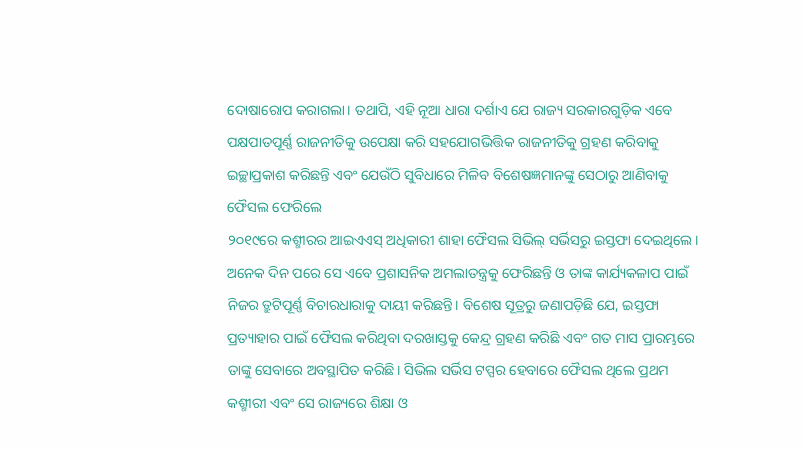ଦୋଷାରୋପ କରାଗଲା। ତଥାପି, ଏହି ନୂଆ ଧାରା ଦର୍ଶାଏ ଯେ ରାଜ୍ୟ ସରକାରଗୁଡ଼ିକ ଏବେ ପକ୍ଷପାତପୂର୍ଣ୍ଣ ରାଜନୀତିକୁ ଉପେକ୍ଷା କରି ସହଯୋଗଭିତ୍ତିକ ରାଜନୀତିକୁ ଗ୍ରହଣ କରିବାକୁ ଇଚ୍ଛାପ୍ରକାଶ କରିଛନ୍ତି ଏବଂ ଯେଉଁଠି ସୁବିଧାରେ ମିଳିବ ବିଶେଷଜ୍ଞମାନଙ୍କୁ ସେଠାରୁ ଆଣିବାକୁ
ଫୈସଲ ଫେରିଲେ
୨୦୧୯ରେ କଶ୍ମୀରର ଆଇଏଏସ୍ ଅଧିକାରୀ ଶାହା ଫୈସଲ ସିଭିଲ୍ ସର୍ଭିସରୁ ଇସ୍ତଫା ଦେଇଥିଲେ। ଅନେକ ଦିନ ପରେ ସେ ଏବେ ପ୍ରଶାସନିକ ଅମଲାତନ୍ତ୍ରକୁ ଫେରିଛନ୍ତି ଓ ତାଙ୍କ କାର୍ଯ୍ୟକଳାପ ପାଇଁ ନିଜର ତ୍ରୁଟିପୂର୍ଣ୍ଣ ବିଚାରଧାରାକୁ ଦାୟୀ କରିଛନ୍ତି। ବିଶେଷ ସୂତ୍ରରୁ ଜଣାପଡ଼ିଛି ଯେ, ଇସ୍ତଫା ପ୍ରତ୍ୟାହାର ପାଇଁ ଫୈସଲ କରିଥିବା ଦରଖାସ୍ତକୁ କେନ୍ଦ୍ର ଗ୍ରହଣ କରିଛି ଏବଂ ଗତ ମାସ ପ୍ରାରମ୍ଭରେ ତାଙ୍କୁ ସେବାରେ ଅବସ୍ଥାପିତ କରିଛି। ସିଭିଲ ସର୍ଭିସ ଟପ୍ପର ହେବାରେ ଫୈସଲ ଥିଲେ ପ୍ରଥମ କଶ୍ମୀରୀ ଏବଂ ସେ ରାଜ୍ୟରେ ଶିକ୍ଷା ଓ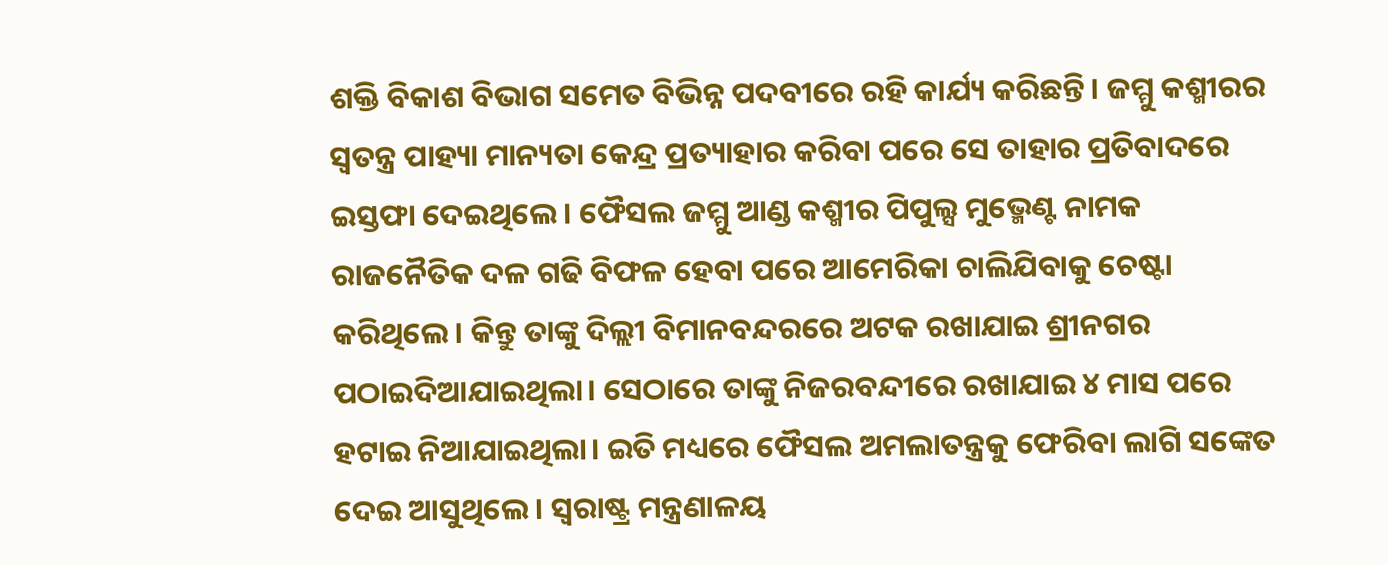ଶକ୍ତି ବିକାଶ ବିଭାଗ ସମେତ ବିଭିନ୍ନ ପଦବୀରେ ରହି କାର୍ଯ୍ୟ କରିଛନ୍ତି। ଜମ୍ମୁ କଶ୍ମୀରର ସ୍ବତନ୍ତ୍ର ପାହ୍ୟା ମାନ୍ୟତା କେନ୍ଦ୍ର ପ୍ରତ୍ୟାହାର କରିବା ପରେ ସେ ତାହାର ପ୍ରତିବାଦରେ ଇସ୍ତଫା ଦେଇଥିଲେ। ଫୈସଲ ଜମ୍ମୁ ଆଣ୍ଡ କଶ୍ମୀର ପିପୁଲ୍ସ ମୁଭ୍ମେଣ୍ଟ ନାମକ ରାଜନୈତିକ ଦଳ ଗଢି ବିଫଳ ହେବା ପରେ ଆମେରିକା ଚାଲିଯିବାକୁ ଚେଷ୍ଟା କରିଥିଲେ। କିନ୍ତୁ ତାଙ୍କୁ ଦିଲ୍ଲୀ ବିମାନବନ୍ଦରରେ ଅଟକ ରଖାଯାଇ ଶ୍ରୀନଗର ପଠାଇଦିଆଯାଇଥିଲା। ସେଠାରେ ତାଙ୍କୁ ନିଜରବନ୍ଦୀରେ ରଖାଯାଇ ୪ ମାସ ପରେ ହଟାଇ ନିଆଯାଇଥିଲା। ଇତି ମଧ୍ୟରେ ଫୈସଲ ଅମଲାତନ୍ତ୍ରକୁ ଫେରିବା ଲାଗି ସଙ୍କେତ ଦେଇ ଆସୁଥିଲେ। ସ୍ବରାଷ୍ଟ୍ର ମନ୍ତ୍ରଣାଳୟ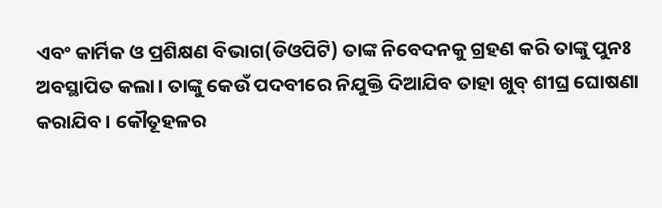ଏବଂ କାର୍ମିକ ଓ ପ୍ରଶିକ୍ଷଣ ବିଭାଗ(ଡିଓପିଟି) ତାଙ୍କ ନିବେଦନକୁ ଗ୍ରହଣ କରି ତାଙ୍କୁ ପୁନଃ ଅବସ୍ଥାପିତ କଲା। ତାଙ୍କୁ କେଉଁ ପଦବୀରେ ନିଯୁକ୍ତି ଦିଆଯିବ ତାହା ଖୁବ୍ ଶୀଘ୍ର ଘୋଷଣା କରାଯିବ। କୌତୂହଳର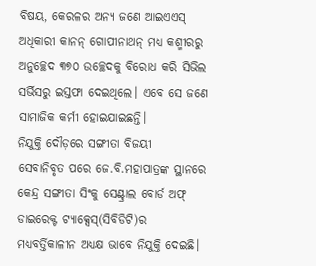ବିଷୟ, କେରଳର ଅନ୍ୟ ଜଣେ ଆଇଏଏସ୍ ଅଧିକାରୀ କାନନ୍ ଗୋପୀନାଥନ୍ ମଧ୍ୟ କଶ୍ମୀରରୁ ଅନୁଚ୍ଛେଦ ୩୭୦ ଉଚ୍ଛେଦକୁ ବିରୋଧ କରି ସିଭିଲ ସର୍ଭିସରୁ ଇସ୍ତଫା ଦେଇଥିଲେ। ଏବେ ସେ ଜଣେ ସାମାଜିକ କର୍ମୀ ହୋଇଯାଇଛନ୍ତି।
ନିଯୁକ୍ତି ଦୌଡ଼ରେ ସଙ୍ଗୀତା ବିଜୟୀ
ସେବାନିବୃତ ପରେ ଜେ.ବି.ମହାପାତ୍ରଙ୍କ ସ୍ଥାନରେ କେନ୍ଦ୍ର ସଙ୍ଗୀତା ସିଂକୁ ସେଣ୍ଟ୍ରାଲ ବୋର୍ଡ ଅଫ୍ ଡାଇରେକ୍ଟ ଟ୍ୟାକ୍ସେସ୍(ସିବିଡିଟି)ର ମଧ୍ୟବର୍ତ୍ତିକାଳୀନ ଅଧ୍ୟକ୍ଷ ଭାବେ ନିଯୁକ୍ତି ଦେଇଛି।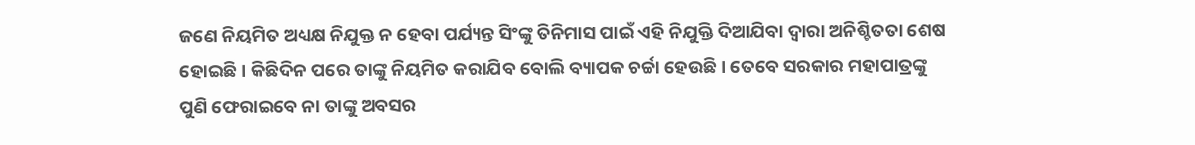ଜଣେ ନିୟମିତ ଅଧ୍ୟକ୍ଷ ନିଯୁକ୍ତ ନ ହେବା ପର୍ଯ୍ୟନ୍ତ ସିଂଙ୍କୁ ତିନିମାସ ପାଇଁ ଏହି ନିଯୁକ୍ତି ଦିଆଯିବା ଦ୍ୱାରା ଅନିଶ୍ଚିତତା ଶେଷ ହୋଇଛି। କିଛିଦିନ ପରେ ତାଙ୍କୁ ନିୟମିତ କରାଯିବ ବୋଲି ବ୍ୟାପକ ଚର୍ଚ୍ଚା ହେଉଛି। ତେବେ ସରକାର ମହାପାତ୍ରଙ୍କୁ ପୁଣି ଫେରାଇବେ ନା ତାଙ୍କୁ ଅବସର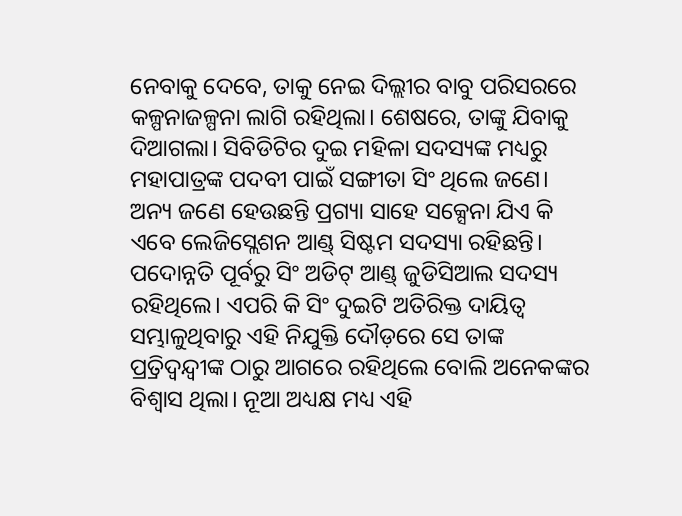ନେବାକୁ ଦେବେ, ତାକୁ ନେଇ ଦିଲ୍ଲୀର ବାବୁ ପରିସରରେ କଳ୍ପନାଜଳ୍ପନା ଲାଗି ରହିଥିଲା। ଶେଷରେ, ତାଙ୍କୁ ଯିବାକୁ ଦିଆଗଲା। ସିବିଡିଟିର ଦୁଇ ମହିଳା ସଦସ୍ୟଙ୍କ ମଧ୍ୟରୁ ମହାପାତ୍ରଙ୍କ ପଦବୀ ପାଇଁ ସଙ୍ଗୀତା ସିଂ ଥିଲେ ଜଣେ। ଅନ୍ୟ ଜଣେ ହେଉଛନ୍ତି ପ୍ରଗ୍ୟା ସାହେ ସକ୍ସେନା ଯିଏ କି ଏବେ ଲେଜିସ୍ଲେଶନ ଆଣ୍ଡ୍ ସିଷ୍ଟମ ସଦସ୍ୟା ରହିଛନ୍ତି। ପଦୋନ୍ନତି ପୂର୍ବରୁ ସିଂ ଅଡିଟ୍ ଆଣ୍ଡ୍ ଜୁଡିସିଆଲ ସଦସ୍ୟ ରହିଥିଲେ। ଏପରି କି ସିଂ ଦୁଇଟି ଅତିରିକ୍ତ ଦାୟିତ୍ୱ ସମ୍ଭାଳୁଥିବାରୁ ଏହି ନିଯୁକ୍ତି ଦୌଡ଼ରେ ସେ ତାଙ୍କ ପ୍ର୍ରତିଦ୍ୱନ୍ଦ୍ୱୀଙ୍କ ଠାରୁ ଆଗରେ ରହିଥିଲେ ବୋଲି ଅନେକଙ୍କର ବିଶ୍ୱାସ ଥିଲା। ନୂଆ ଅଧ୍ୟକ୍ଷ ମଧ୍ୟ ଏହି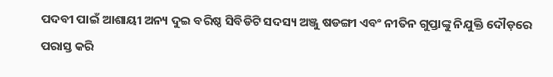ପଦବୀ ପାଇଁ ଆଶାୟୀ ଅନ୍ୟ ଦୁଇ ବରିଷ୍ଠ ସିବିଡିଟି ସଦସ୍ୟ ଅଞ୍ଜୁ ଷଡଙ୍ଗୀ ଏବଂ ନୀତିନ ଗୁପ୍ତାଙ୍କୁ ନିଯୁକ୍ତି ଦୌଡ଼ରେ ପରାସ୍ତ କରି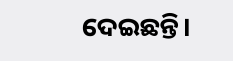ଦେଇଛନ୍ତି।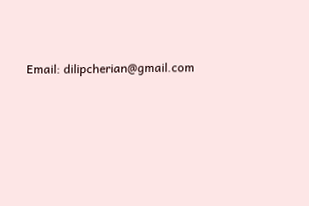Email: dilipcherian@gmail.com